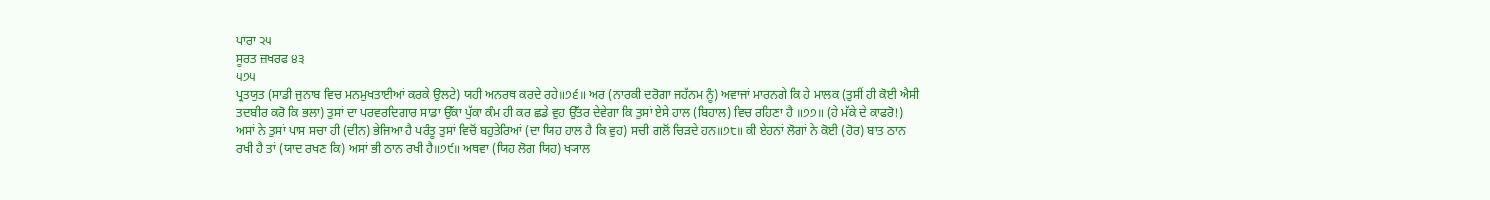ਪਾਰਾ ੨੫
ਸੂਰਤ ਜ਼ਖਰਫ ੪੩
੫੭੫
ਪ੍ਰਤਯੁਤ (ਸਾਡੀ ਜੁਨਾਬ ਵਿਚ ਮਨਮੁਖਤਾਈਆਂ ਕਰਕੇ ਉਲਟੇ) ਯਹੀ ਅਨਰਥ ਕਰਦੇ ਰਹੇ॥੭੬॥ ਅਰ (ਨਾਰਕੀ ਦਰੋਗਾ ਜਹੱਨਮ ਨੂੰ) ਅਵਾਜਾਂ ਮਾਰਨਗੇ ਕਿ ਹੇ ਮਾਲਕ (ਤੁਸੀਂ ਹੀ ਕੋਈ ਐਸੀ ਤਦਬੀਰ ਕਰੋ ਕਿ ਭਲਾ) ਤੁਸਾਂ ਦਾ ਪਰਵਰਦਿਗਾਰ ਸਾਡਾ ਉੱਕਾ ਪੁੱਕਾ ਕੰਮ ਹੀ ਕਰ ਛਡੇ ਵੁਹ ਉੱਤਰ ਦੇਵੇਗਾ ਕਿ ਤੁਸਾਂ ਏਸੇ ਹਾਲ (ਬਿਹਾਲ) ਵਿਚ ਰਹਿਣਾ ਹੈ ॥੭੭॥ (ਹੇ ਮੱਕੇ ਦੇ ਕਾਫਰੋ!) ਅਸਾਂ ਨੇ ਤੁਸਾਂ ਪਾਸ ਸਚਾ ਹੀ (ਦੀਨ) ਭੇਜਿਆ ਹੈ ਪਰੰਤੂ ਤੁਸਾਂ ਵਿਚੋਂ ਬਹੁਤੇਰਿਆਂ (ਦਾ ਯਿਹ ਹਾਲ ਹੈ ਕਿ ਵੁਹ) ਸਚੀ ਗਲੋਂ ਚਿੜਦੇ ਹਨ॥੭੮॥ ਕੀ ਏਹਨਾਂ ਲੋਗਾਂ ਨੇ ਕੋਈ (ਹੋਰ) ਬਾਤ ਠਾਨ ਰਖੀ ਹੈ ਤਾਂ (ਯਾਦ ਰਖਣ ਕਿ) ਅਸਾਂ ਭੀ ਠਾਨ ਰਖੀ ਹੈ॥੭੯॥ ਅਥਵਾ (ਯਿਹ ਲੋਗ ਯਿਹ) ਖ੍ਯਾਲ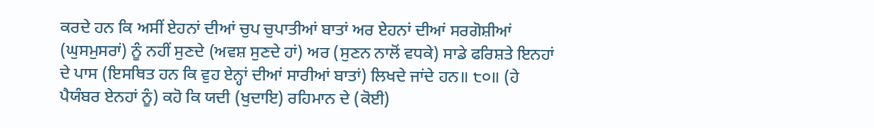ਕਰਦੇ ਹਨ ਕਿ ਅਸੀਂ ਏਹਨਾਂ ਦੀਆਂ ਚੁਪ ਚੁਪਾਤੀਆਂ ਬਾਤਾਂ ਅਰ ਏਹਨਾਂ ਦੀਆਂ ਸਰਗੋਸ਼ੀਆਂ (ਘੁਸਮੁਸਰਾਂ) ਨੂੰ ਨਹੀਂ ਸੁਣਦੇ (ਅਵਸ਼ ਸੁਣਦੇ ਹਾਂ) ਅਰ (ਸੁਣਨ ਨਾਲੋਂ ਵਧਕੇ) ਸਾਡੇ ਫਰਿਸ਼ਤੇ ਇਨਹਾਂ ਦੇ ਪਾਸ (ਇਸਥਿਤ ਹਨ ਕਿ ਵੁਹ ਏਨ੍ਹਾਂ ਦੀਆਂ ਸਾਰੀਆਂ ਬਾਤਾਂ) ਲਿਖਦੇ ਜਾਂਦੇ ਹਨ॥ ੮੦॥ (ਹੇ ਪੈਯੰਬਰ ਏਨਹਾਂ ਨੂੰ) ਕਹੋ ਕਿ ਯਦੀ (ਖੁਦਾਇ) ਰਹਿਮਾਨ ਦੇ (ਕੋਈ)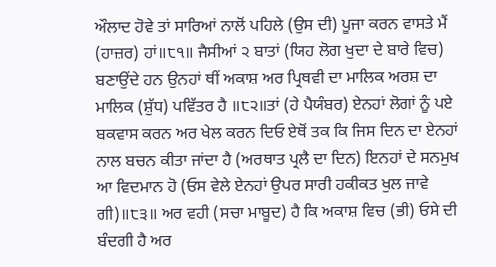ਔਲਾਦ ਹੋਵੇ ਤਾਂ ਸਾਰਿਆਂ ਨਾਲੋਂ ਪਹਿਲੇ (ਉਸ ਦੀ) ਪੂਜਾ ਕਰਨ ਵਾਸਤੇ ਮੈਂ (ਹਾਜ਼ਰ) ਹਾਂ॥੮੧॥ ਜੈਸੀਆਂ ੨ ਬਾਤਾਂ (ਯਿਹ ਲੋਗ ਖੁਦਾ ਦੇ ਬਾਰੇ ਵਿਚ) ਬਣਾਉਂਦੇ ਹਨ ਉਨਹਾਂ ਥੀਂ ਅਕਾਸ਼ ਅਰ ਪ੍ਰਿਥਵੀ ਦਾ ਮਾਲਿਕ ਅਰਸ਼ ਦਾ ਮਾਲਿਕ (ਸ਼ੁੱਧ) ਪਵਿੱਤਰ ਹੈ ॥੮੨॥ਤਾਂ (ਹੇ ਪੈਯੰਬਰ) ਏਨਹਾਂ ਲੋਗਾਂ ਨੂੰ ਪਏ ਬਕਵਾਸ ਕਰਨ ਅਰ ਖੇਲ ਕਰਨ ਦਿਓ ਏਥੋਂ ਤਕ ਕਿ ਜਿਸ ਦਿਨ ਦਾ ਏਨਹਾਂ ਨਾਲ ਬਚਨ ਕੀਤਾ ਜਾਂਦਾ ਹੈ (ਅਰਥਾਤ ਪ੍ਰਲੈ ਦਾ ਦਿਨ) ਇਨਹਾਂ ਦੇ ਸਨਮੁਖ ਆ ਵਿਦਮਾਨ ਹੋ (ਓਸ ਵੇਲੇ ਏਨਹਾਂ ਉਪਰ ਸਾਰੀ ਹਕੀਕਤ ਖੁਲ ਜਾਵੇ ਗੀ)॥੮੩॥ ਅਰ ਵਹੀ (ਸਚਾ ਮਾਬੂਦ) ਹੈ ਕਿ ਅਕਾਸ਼ ਵਿਚ (ਭੀ) ਓਸੇ ਦੀ ਬੰਦਗੀ ਹੈ ਅਰ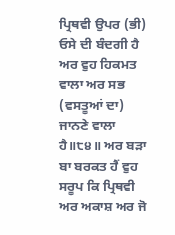ਪ੍ਰਿਥਵੀ ਉਪਰ (ਭੀ) ਓਸੇ ਦੀ ਬੰਦਗੀ ਹੈ ਅਰ ਵੁਹ ਹਿਕਮਤ ਵਾਲਾ ਅਰ ਸਭ (ਵਸਤੂਆਂ ਦਾ) ਜਾਨਣੇ ਵਾਲਾ ਹੈ॥੮੪॥ ਅਰ ਬੜਾ ਬਾ ਬਰਕਤ ਹੈਂ ਵੁਹ ਸਰੂਪ ਕਿ ਪ੍ਰਿਥਵੀ ਅਰ ਅਕਾਸ਼ ਅਰ ਜੋ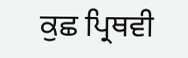ਕੁਛ ਪ੍ਰਿਥਵੀ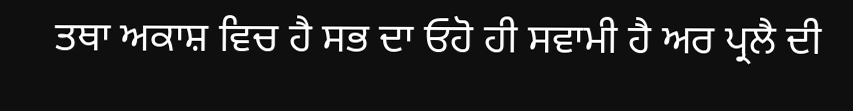ਤਥਾ ਅਕਾਸ਼ ਵਿਚ ਹੈ ਸਭ ਦਾ ਓਹੋ ਹੀ ਸਵਾਮੀ ਹੈ ਅਰ ਪ੍ਰਲੈ ਦੀ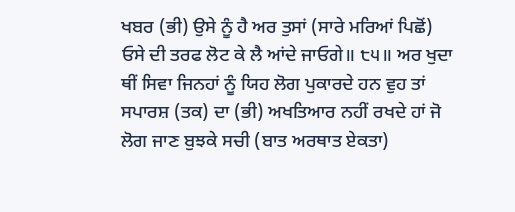ਖਬਰ (ਭੀ) ਉਸੇ ਨੂੰ ਹੈ ਅਰ ਤੁਸਾਂ (ਸਾਰੇ ਮਰਿਆਂ ਪਿਛੋਂ) ਓਸੇ ਦੀ ਤਰਫ ਲੋਟ ਕੇ ਲੈ ਆਂਦੇ ਜਾਓਗੇ॥ ੮੫॥ ਅਰ ਖੁਦਾ ਥੀਂ ਸਿਵਾ ਜਿਨਹਾਂ ਨੂੰ ਯਿਹ ਲੋਗ ਪੁਕਾਰਦੇ ਹਨ ਵੁਹ ਤਾਂ ਸਪਾਰਸ਼ (ਤਕ) ਦਾ (ਭੀ) ਅਖਤਿਆਰ ਨਹੀਂ ਰਖਦੇ ਹਾਂ ਜੋ ਲੋਗ ਜਾਣ ਬੁਝਕੇ ਸਚੀ (ਬਾਤ ਅਰਥਾਤ ਏਕਤਾ)